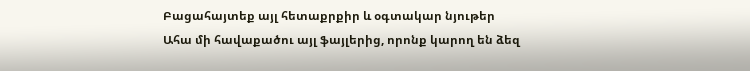Բացահայտեք այլ հետաքրքիր և օգտակար նյութեր
Ահա մի հավաքածու այլ ֆայլերից, որոնք կարող են ձեզ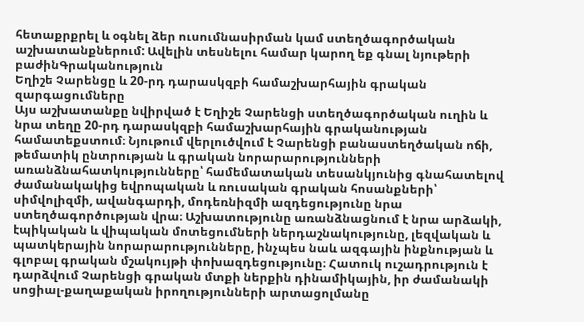հետաքրքրել և օգնել ձեր ուսումնասիրման կամ ստեղծագործական աշխատանքներում: Ավելին տեսնելու համար կարող եք գնալ նյութերի բաժինԳրականություն
Եղիշե Չարենցը և 20-րդ դարասկզբի համաշխարհային գրական զարգացումները
Այս աշխատանքը նվիրված է Եղիշե Չարենցի ստեղծագործական ուղին և նրա տեղը 20-րդ դարասկզբի համաշխարհային գրականության համատեքստում։ Նյութում վերլուծվում է Չարենցի բանաստեղծական ոճի, թեմատիկ ընտրության և գրական նորարարությունների առանձնահատկությունները՝ համեմատական տեսանկյունից գնահատելով ժամանակակից եվրոպական և ռուսական գրական հոսանքների՝ սիմվոլիզմի, ավանգարդի, մոդեռնիզմի ազդեցությունը նրա ստեղծագործության վրա։ Աշխատությունը առանձնացնում է նրա արձակի, էպիկական և վիպական մոտեցումների ներդաշնակությունը, լեզվական և պատկերային նորարարությունները, ինչպես նաև ազգային ինքնության և գլոբալ գրական մշակույթի փոխազդեցությունը։ Հատուկ ուշադրություն է դարձվում Չարենցի գրական մտքի ներքին դինամիկային, իր ժամանակի սոցիալ-քաղաքական իրողությունների արտացոլմանը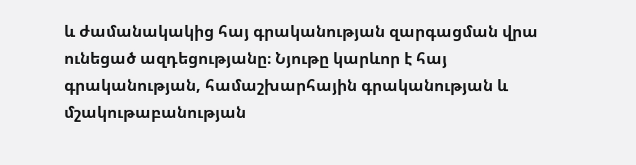և ժամանակակից հայ գրականության զարգացման վրա ունեցած ազդեցությանը։ Նյութը կարևոր է հայ գրականության, համաշխարհային գրականության և մշակութաբանության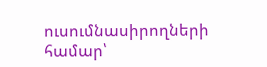ուսումնասիրողների համար՝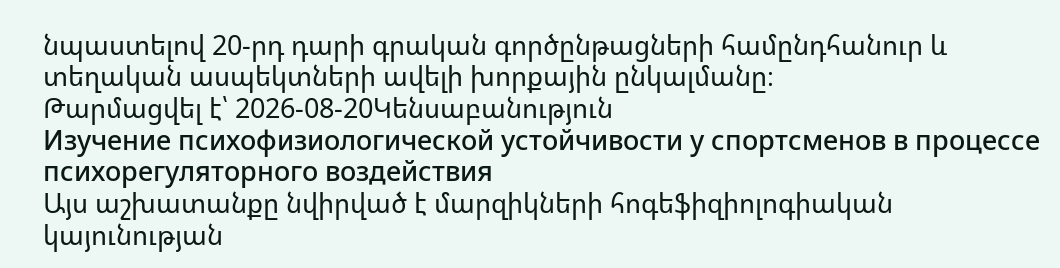նպաստելով 20-րդ դարի գրական գործընթացների համընդհանուր և տեղական ասպեկտների ավելի խորքային ընկալմանը։
Թարմացվել է՝ 2026-08-20Կենսաբանություն
Изучение психофизиологической устойчивости у спортсменов в процессе психорегуляторного воздействия
Այս աշխատանքը նվիրված է մարզիկների հոգեֆիզիոլոգիական կայունության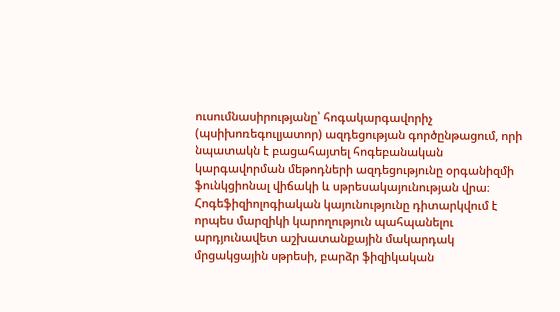ուսումնասիրությանը՝ հոգակարգավորիչ (պսիխոռեգուլյատոր) ազդեցության գործընթացում, որի նպատակն է բացահայտել հոգեբանական կարգավորման մեթոդների ազդեցությունը օրգանիզմի ֆունկցիոնալ վիճակի և սթրեսակայունության վրա։ Հոգեֆիզիոլոգիական կայունությունը դիտարկվում է որպես մարզիկի կարողություն պահպանելու արդյունավետ աշխատանքային մակարդակ մրցակցային սթրեսի, բարձր ֆիզիկական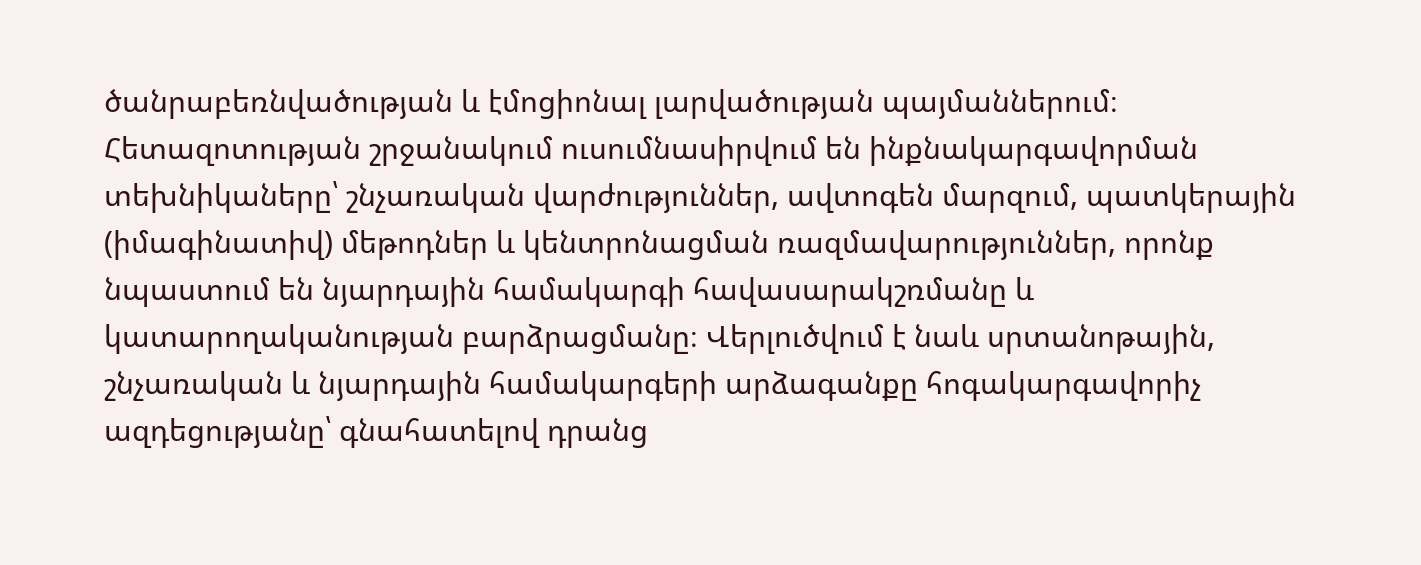ծանրաբեռնվածության և էմոցիոնալ լարվածության պայմաններում։ Հետազոտության շրջանակում ուսումնասիրվում են ինքնակարգավորման տեխնիկաները՝ շնչառական վարժություններ, ավտոգեն մարզում, պատկերային (իմագինատիվ) մեթոդներ և կենտրոնացման ռազմավարություններ, որոնք նպաստում են նյարդային համակարգի հավասարակշռմանը և կատարողականության բարձրացմանը։ Վերլուծվում է նաև սրտանոթային, շնչառական և նյարդային համակարգերի արձագանքը հոգակարգավորիչ ազդեցությանը՝ գնահատելով դրանց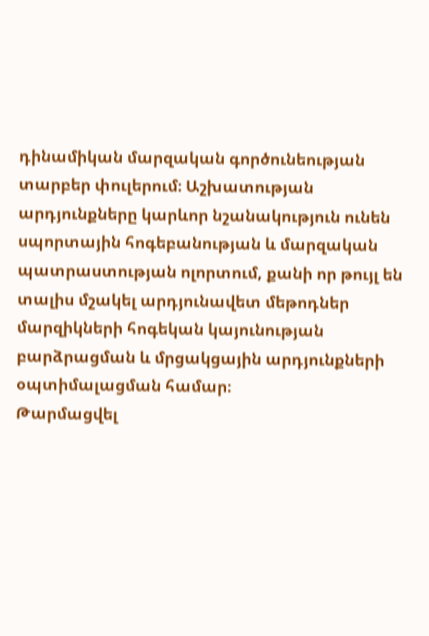դինամիկան մարզական գործունեության տարբեր փուլերում։ Աշխատության արդյունքները կարևոր նշանակություն ունեն սպորտային հոգեբանության և մարզական պատրաստության ոլորտում, քանի որ թույլ են տալիս մշակել արդյունավետ մեթոդներ մարզիկների հոգեկան կայունության բարձրացման և մրցակցային արդյունքների օպտիմալացման համար։
Թարմացվել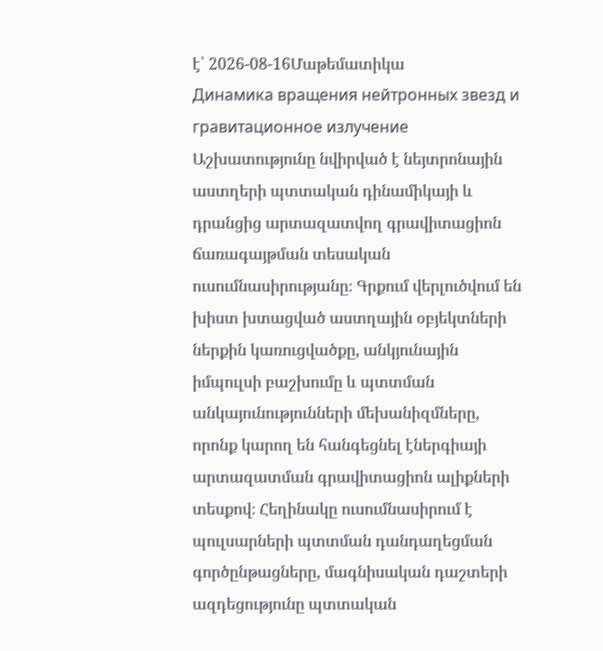է՝ 2026-08-16Մաթեմատիկա
Динамика вращения нейтронных звезд и гравитационное излучение
Աշխատությունը նվիրված է նեյտրոնային աստղերի պտտական դինամիկայի և դրանցից արտազատվող գրավիտացիոն ճառագայթման տեսական ուսումնասիրությանը։ Գրքում վերլուծվում են խիստ խտացված աստղային օբյեկտների ներքին կառուցվածքը, անկյունային իմպուլսի բաշխումը և պտտման անկայունությունների մեխանիզմները, որոնք կարող են հանգեցնել էներգիայի արտազատման գրավիտացիոն ալիքների տեսքով։ Հեղինակը ուսումնասիրում է պուլսարների պտտման դանդաղեցման գործընթացները, մագնիսական դաշտերի ազդեցությունը պտտական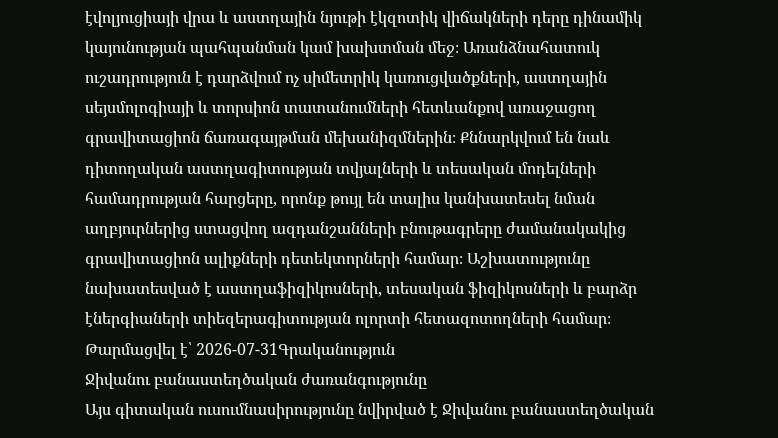էվոլյուցիայի վրա և աստղային նյութի էկզոտիկ վիճակների դերը դինամիկ կայունության պահպանման կամ խախտման մեջ։ Առանձնահատուկ ուշադրություն է դարձվում ոչ սիմետրիկ կառուցվածքների, աստղային սեյսմոլոգիայի և տորսիոն տատանումների հետևանքով առաջացող գրավիտացիոն ճառագայթման մեխանիզմներին։ Քննարկվում են նաև դիտողական աստղագիտության տվյալների և տեսական մոդելների համադրության հարցերը, որոնք թույլ են տալիս կանխատեսել նման աղբյուրներից ստացվող ազդանշանների բնութագրերը ժամանակակից գրավիտացիոն ալիքների դետեկտորների համար։ Աշխատությունը նախատեսված է աստղաֆիզիկոսների, տեսական ֆիզիկոսների և բարձր էներգիաների տիեզերագիտության ոլորտի հետազոտողների համար։
Թարմացվել է՝ 2026-07-31Գրականություն
Ջիվանու բանաստեղծական ժառանգությունը
Այս գիտական ուսումնասիրությունը նվիրված է Ջիվանու բանաստեղծական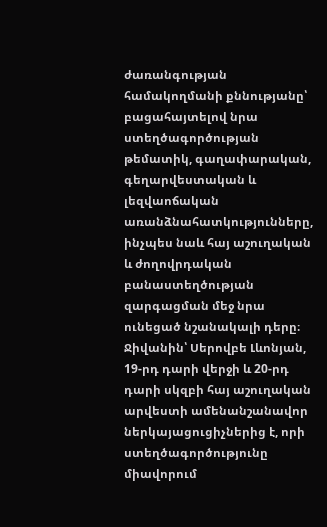ժառանգության համակողմանի քննությանը՝ բացահայտելով նրա ստեղծագործության թեմատիկ, գաղափարական, գեղարվեստական և լեզվաոճական առանձնահատկությունները, ինչպես նաև հայ աշուղական և ժողովրդական բանաստեղծության զարգացման մեջ նրա ունեցած նշանակալի դերը։ Ջիվանին՝ Սերովբե Լևոնյան, 19-րդ դարի վերջի և 20-րդ դարի սկզբի հայ աշուղական արվեստի ամենանշանավոր ներկայացուցիչներից է, որի ստեղծագործությունը միավորում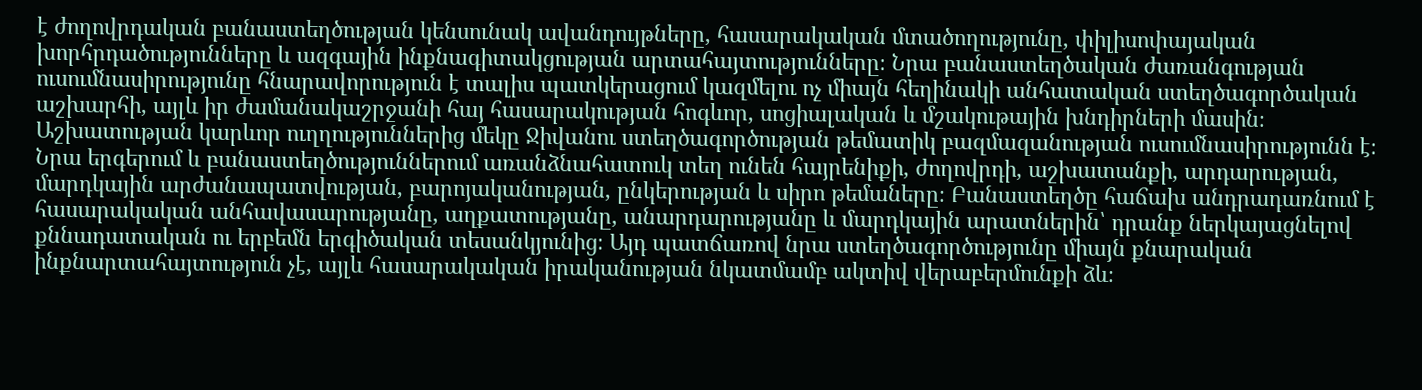է ժողովրդական բանաստեղծության կենսունակ ավանդույթները, հասարակական մտածողությունը, փիլիսոփայական խորհրդածությունները և ազգային ինքնագիտակցության արտահայտությունները։ Նրա բանաստեղծական ժառանգության ուսումնասիրությունը հնարավորություն է տալիս պատկերացում կազմելու ոչ միայն հեղինակի անհատական ստեղծագործական աշխարհի, այլև իր ժամանակաշրջանի հայ հասարակության հոգևոր, սոցիալական և մշակութային խնդիրների մասին։ Աշխատության կարևոր ուղղություններից մեկը Ջիվանու ստեղծագործության թեմատիկ բազմազանության ուսումնասիրությունն է։ Նրա երգերում և բանաստեղծություններում առանձնահատուկ տեղ ունեն հայրենիքի, ժողովրդի, աշխատանքի, արդարության, մարդկային արժանապատվության, բարոյականության, ընկերության և սիրո թեմաները։ Բանաստեղծը հաճախ անդրադառնում է հասարակական անհավասարությանը, աղքատությանը, անարդարությանը և մարդկային արատներին՝ դրանք ներկայացնելով քննադատական ու երբեմն երգիծական տեսանկյունից։ Այդ պատճառով նրա ստեղծագործությունը միայն քնարական ինքնարտահայտություն չէ, այլև հասարակական իրականության նկատմամբ ակտիվ վերաբերմունքի ձև։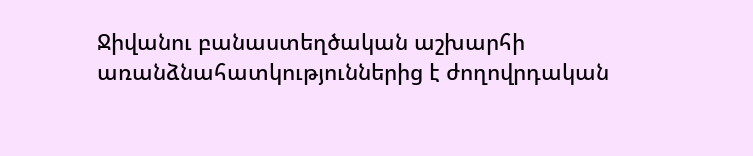Ջիվանու բանաստեղծական աշխարհի առանձնահատկություններից է ժողովրդական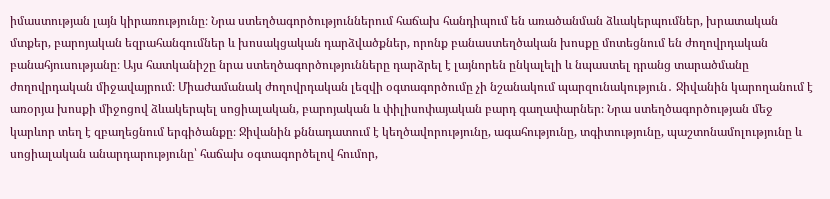իմաստության լայն կիրառությունը։ Նրա ստեղծագործություններում հաճախ հանդիպում են առածանման ձևակերպումներ, խրատական մտքեր, բարոյական եզրահանգումներ և խոսակցական դարձվածքներ, որոնք բանաստեղծական խոսքը մոտեցնում են ժողովրդական բանահյուսությանը։ Այս հատկանիշը նրա ստեղծագործությունները դարձրել է լայնորեն ընկալելի և նպաստել դրանց տարածմանը ժողովրդական միջավայրում։ Միաժամանակ ժողովրդական լեզվի օգտագործումը չի նշանակում պարզունակություն․ Ջիվանին կարողանում է առօրյա խոսքի միջոցով ձևակերպել սոցիալական, բարոյական և փիլիսոփայական բարդ գաղափարներ։ Նրա ստեղծագործության մեջ կարևոր տեղ է զբաղեցնում երգիծանքը։ Ջիվանին քննադատում է կեղծավորությունը, ագահությունը, տգիտությունը, պաշտոնամոլությունը և սոցիալական անարդարությունը՝ հաճախ օգտագործելով հումոր,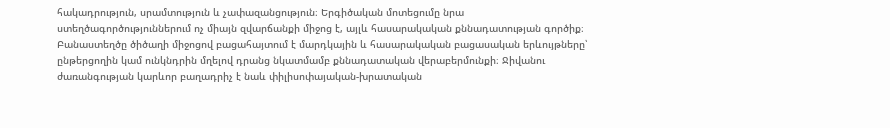հակադրություն, սրամտություն և չափազանցություն։ Երգիծական մոտեցումը նրա ստեղծագործություններում ոչ միայն զվարճանքի միջոց է, այլև հասարակական քննադատության գործիք։ Բանաստեղծը ծիծաղի միջոցով բացահայտում է մարդկային և հասարակական բացասական երևույթները՝ ընթերցողին կամ ունկնդրին մղելով դրանց նկատմամբ քննադատական վերաբերմունքի։ Ջիվանու ժառանգության կարևոր բաղադրիչ է նաև փիլիսոփայական-խրատական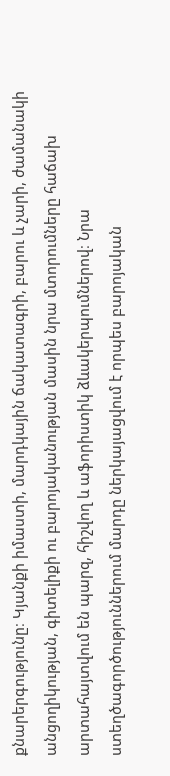քնարերգությունը։ Կյանքի իմաստի, մարդկային ճակատագրի, բարու և չարի, ժամանակի անցողիկության, գիտելիքի ու բարոյականության մասին նրա մտորումները հաճախ արտահայտվում են պարզ, հիշվող և աֆորիստիկ ձևակերպումներով։ Նրա ստեղծագործություններում մարդը ներկայացվում է որպես բարոյական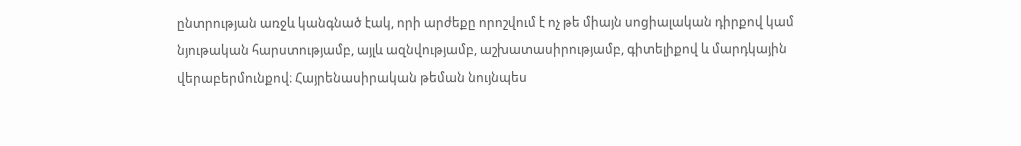ընտրության առջև կանգնած էակ, որի արժեքը որոշվում է ոչ թե միայն սոցիալական դիրքով կամ նյութական հարստությամբ, այլև ազնվությամբ, աշխատասիրությամբ, գիտելիքով և մարդկային վերաբերմունքով։ Հայրենասիրական թեման նույնպես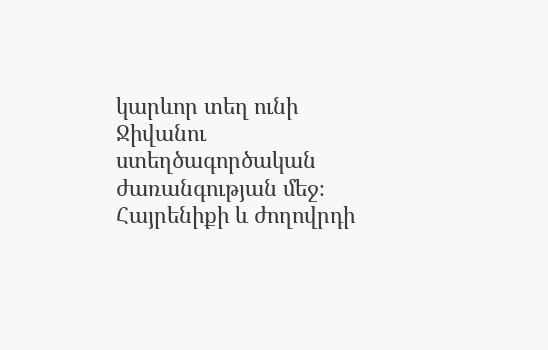կարևոր տեղ ունի Ջիվանու ստեղծագործական ժառանգության մեջ։ Հայրենիքի և ժողովրդի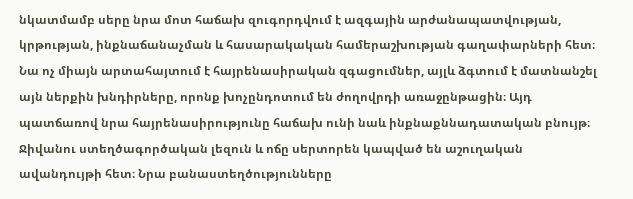նկատմամբ սերը նրա մոտ հաճախ զուգորդվում է ազգային արժանապատվության, կրթության, ինքնաճանաչման և հասարակական համերաշխության գաղափարների հետ։ Նա ոչ միայն արտահայտում է հայրենասիրական զգացումներ, այլև ձգտում է մատնանշել այն ներքին խնդիրները, որոնք խոչընդոտում են ժողովրդի առաջընթացին։ Այդ պատճառով նրա հայրենասիրությունը հաճախ ունի նաև ինքնաքննադատական բնույթ։ Ջիվանու ստեղծագործական լեզուն և ոճը սերտորեն կապված են աշուղական ավանդույթի հետ։ Նրա բանաստեղծությունները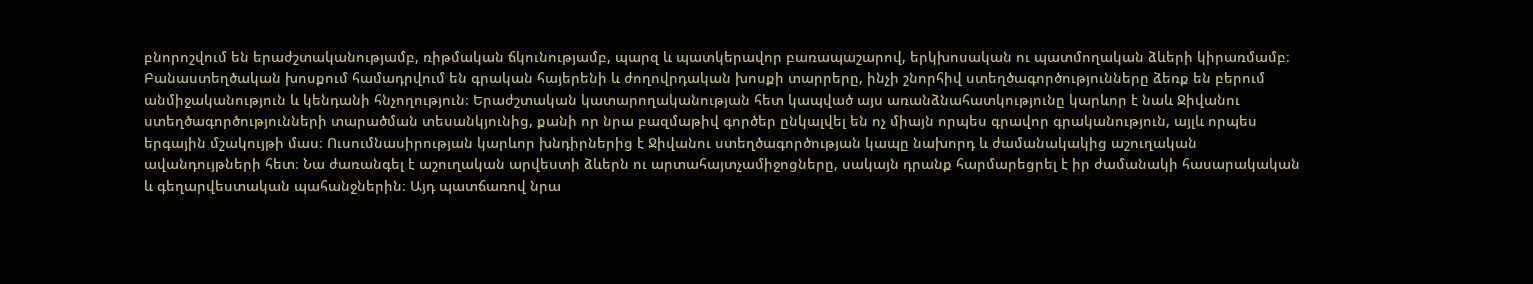բնորոշվում են երաժշտականությամբ, ռիթմական ճկունությամբ, պարզ և պատկերավոր բառապաշարով, երկխոսական ու պատմողական ձևերի կիրառմամբ։ Բանաստեղծական խոսքում համադրվում են գրական հայերենի և ժողովրդական խոսքի տարրերը, ինչի շնորհիվ ստեղծագործությունները ձեռք են բերում անմիջականություն և կենդանի հնչողություն։ Երաժշտական կատարողականության հետ կապված այս առանձնահատկությունը կարևոր է նաև Ջիվանու ստեղծագործությունների տարածման տեսանկյունից, քանի որ նրա բազմաթիվ գործեր ընկալվել են ոչ միայն որպես գրավոր գրականություն, այլև որպես երգային մշակույթի մաս։ Ուսումնասիրության կարևոր խնդիրներից է Ջիվանու ստեղծագործության կապը նախորդ և ժամանակակից աշուղական ավանդույթների հետ։ Նա ժառանգել է աշուղական արվեստի ձևերն ու արտահայտչամիջոցները, սակայն դրանք հարմարեցրել է իր ժամանակի հասարակական և գեղարվեստական պահանջներին։ Այդ պատճառով նրա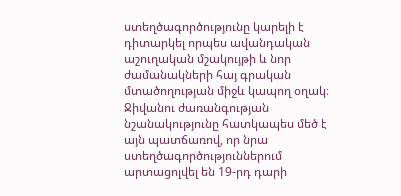ստեղծագործությունը կարելի է դիտարկել որպես ավանդական աշուղական մշակույթի և նոր ժամանակների հայ գրական մտածողության միջև կապող օղակ։ Ջիվանու ժառանգության նշանակությունը հատկապես մեծ է այն պատճառով, որ նրա ստեղծագործություններում արտացոլվել են 19-րդ դարի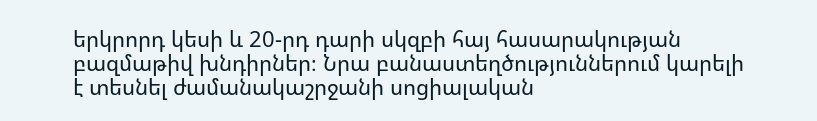երկրորդ կեսի և 20-րդ դարի սկզբի հայ հասարակության բազմաթիվ խնդիրներ։ Նրա բանաստեղծություններում կարելի է տեսնել ժամանակաշրջանի սոցիալական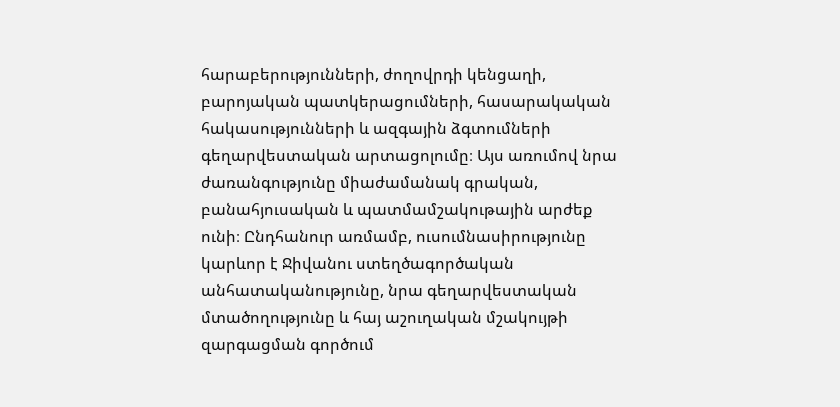հարաբերությունների, ժողովրդի կենցաղի, բարոյական պատկերացումների, հասարակական հակասությունների և ազգային ձգտումների գեղարվեստական արտացոլումը։ Այս առումով նրա ժառանգությունը միաժամանակ գրական, բանահյուսական և պատմամշակութային արժեք ունի։ Ընդհանուր առմամբ, ուսումնասիրությունը կարևոր է Ջիվանու ստեղծագործական անհատականությունը, նրա գեղարվեստական մտածողությունը և հայ աշուղական մշակույթի զարգացման գործում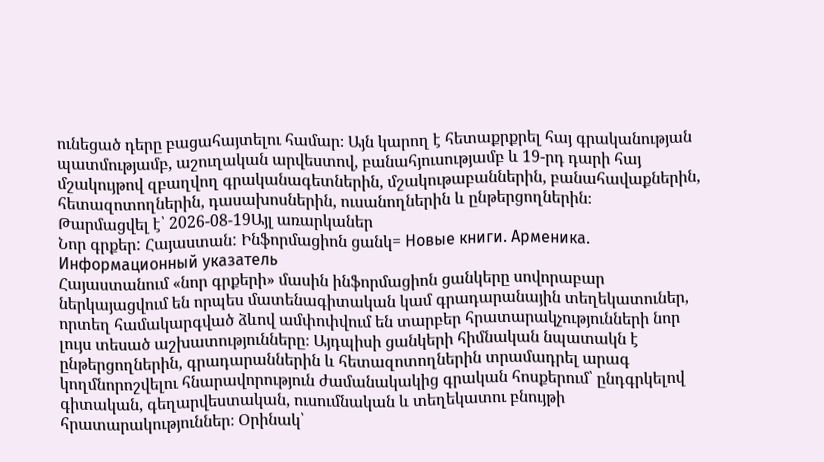ունեցած դերը բացահայտելու համար։ Այն կարող է հետաքրքրել հայ գրականության պատմությամբ, աշուղական արվեստով, բանահյուսությամբ և 19-րդ դարի հայ մշակույթով զբաղվող գրականագետներին, մշակութաբաններին, բանահավաքներին, հետազոտողներին, դասախոսներին, ուսանողներին և ընթերցողներին։
Թարմացվել է՝ 2026-08-19Այլ առարկաներ
Նոր գրքեր: Հայաստան: Ինֆորմացիոն ցանկ= Новые книги. Арменика. Информационный указатель
Հայաստանում «նոր գրքերի» մասին ինֆորմացիոն ցանկերը սովորաբար ներկայացվում են որպես մատենագիտական կամ գրադարանային տեղեկատուներ, որտեղ համակարգված ձևով ամփոփվում են տարբեր հրատարակչությունների նոր լույս տեսած աշխատությունները։ Այդպիսի ցանկերի հիմնական նպատակն է ընթերցողներին, գրադարաններին և հետազոտողներին տրամադրել արագ կողմնորոշվելու հնարավորություն ժամանակակից գրական հոսքերում՝ ընդգրկելով գիտական, գեղարվեստական, ուսումնական և տեղեկատու բնույթի հրատարակություններ։ Օրինակ՝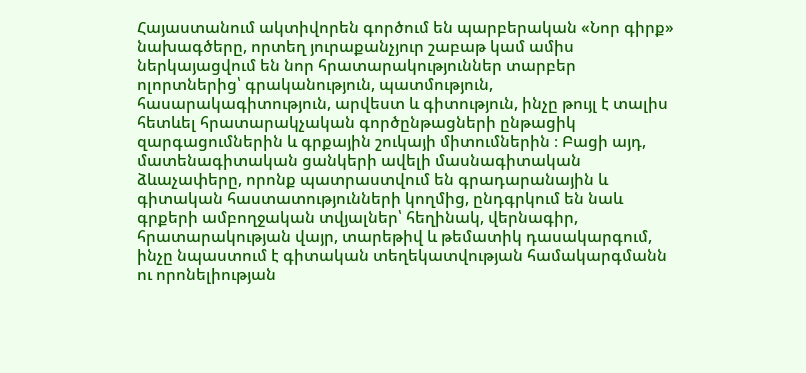Հայաստանում ակտիվորեն գործում են պարբերական «Նոր գիրք» նախագծերը, որտեղ յուրաքանչյուր շաբաթ կամ ամիս ներկայացվում են նոր հրատարակություններ տարբեր ոլորտներից՝ գրականություն, պատմություն, հասարակագիտություն, արվեստ և գիտություն, ինչը թույլ է տալիս հետևել հրատարակչական գործընթացների ընթացիկ զարգացումներին և գրքային շուկայի միտումներին ։ Բացի այդ, մատենագիտական ցանկերի ավելի մասնագիտական ձևաչափերը, որոնք պատրաստվում են գրադարանային և գիտական հաստատությունների կողմից, ընդգրկում են նաև գրքերի ամբողջական տվյալներ՝ հեղինակ, վերնագիր, հրատարակության վայր, տարեթիվ և թեմատիկ դասակարգում, ինչը նպաստում է գիտական տեղեկատվության համակարգմանն ու որոնելիության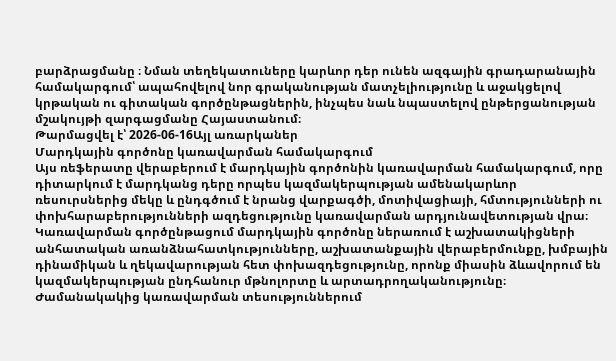բարձրացմանը ։ Նման տեղեկատուները կարևոր դեր ունեն ազգային գրադարանային համակարգում՝ ապահովելով նոր գրականության մատչելիությունը և աջակցելով կրթական ու գիտական գործընթացներին, ինչպես նաև նպաստելով ընթերցանության մշակույթի զարգացմանը Հայաստանում։
Թարմացվել է՝ 2026-06-16Այլ առարկաներ
Մարդկային գործոնը կառավարման համակարգում
Այս ռեֆերատը վերաբերում է մարդկային գործոնին կառավարման համակարգում, որը դիտարկում է մարդկանց դերը որպես կազմակերպության ամենակարևոր ռեսուրսներից մեկը և ընդգծում է նրանց վարքագծի, մոտիվացիայի, հմտությունների ու փոխհարաբերությունների ազդեցությունը կառավարման արդյունավետության վրա։ Կառավարման գործընթացում մարդկային գործոնը ներառում է աշխատակիցների անհատական առանձնահատկությունները, աշխատանքային վերաբերմունքը, խմբային դինամիկան և ղեկավարության հետ փոխազդեցությունը, որոնք միասին ձևավորում են կազմակերպության ընդհանուր մթնոլորտը և արտադրողականությունը։ Ժամանակակից կառավարման տեսություններում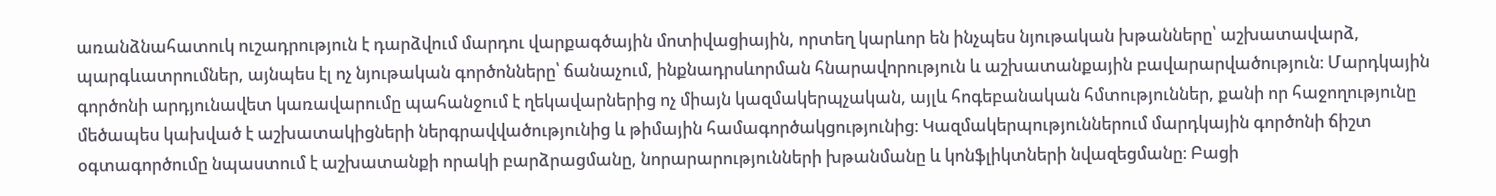առանձնահատուկ ուշադրություն է դարձվում մարդու վարքագծային մոտիվացիային, որտեղ կարևոր են ինչպես նյութական խթանները՝ աշխատավարձ, պարգևատրումներ, այնպես էլ ոչ նյութական գործոնները՝ ճանաչում, ինքնադրսևորման հնարավորություն և աշխատանքային բավարարվածություն։ Մարդկային գործոնի արդյունավետ կառավարումը պահանջում է ղեկավարներից ոչ միայն կազմակերպչական, այլև հոգեբանական հմտություններ, քանի որ հաջողությունը մեծապես կախված է աշխատակիցների ներգրավվածությունից և թիմային համագործակցությունից։ Կազմակերպություններում մարդկային գործոնի ճիշտ օգտագործումը նպաստում է աշխատանքի որակի բարձրացմանը, նորարարությունների խթանմանը և կոնֆլիկտների նվազեցմանը։ Բացի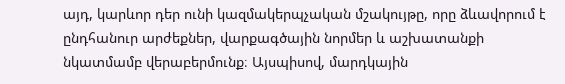այդ, կարևոր դեր ունի կազմակերպչական մշակույթը, որը ձևավորում է ընդհանուր արժեքներ, վարքագծային նորմեր և աշխատանքի նկատմամբ վերաբերմունք։ Այսպիսով, մարդկային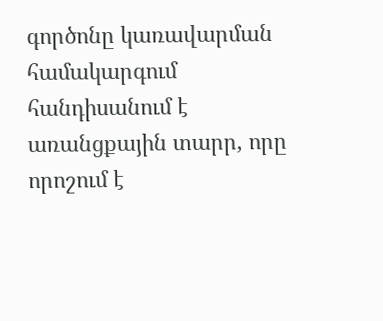գործոնը կառավարման համակարգում հանդիսանում է առանցքային տարր, որը որոշում է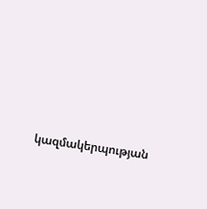կազմակերպության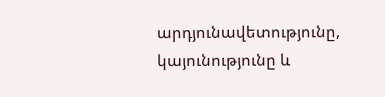արդյունավետությունը, կայունությունը և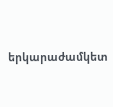երկարաժամկետ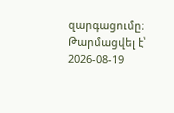զարգացումը։
Թարմացվել է՝ 2026-08-19